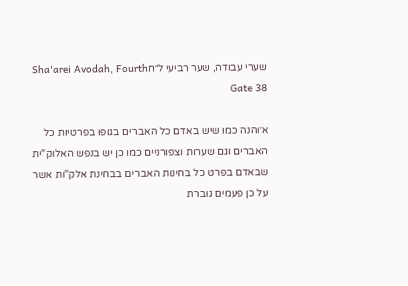שערי עבודה, שער רביעי ל״חSha'arei Avodah, Fourth Gate 38

א׳והנה כמו שיש באדם כל האברים בגופו בפרטיות כל האברים וגם שערות וצפורניים כמו כן יש בנפש האלוק"ית שבאדם בפרט כל בחינות האברים בבחינת אלק"ות אשר על כן פעמים גוברת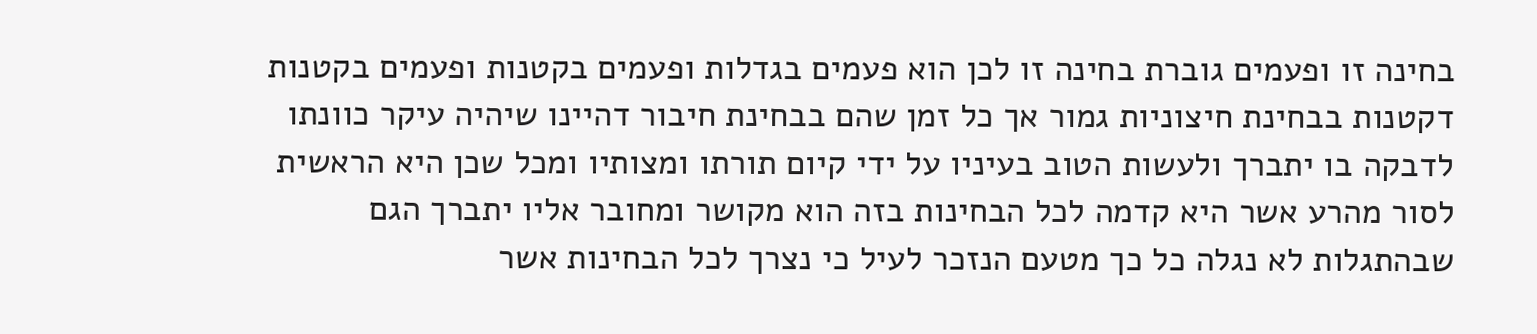בחינה זו ופעמים גוברת בחינה זו לכן הוא פעמים בגדלות ופעמים בקטנות ופעמים בקטנות דקטנות בבחינת חיצוניות גמור אך כל זמן שהם בבחינת חיבור דהיינו שיהיה עיקר כוונתו לדבקה בו יתברך ולעשות הטוב בעיניו על ידי קיום תורתו ומצותיו ומכל שכן היא הראשית לסור מהרע אשר היא קדמה לכל הבחינות בזה הוא מקושר ומחובר אליו יתברך הגם שבהתגלות לא נגלה כל כך מטעם הנזכר לעיל כי נצרך לכל הבחינות אשר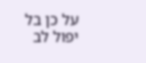על כן בל יפול לב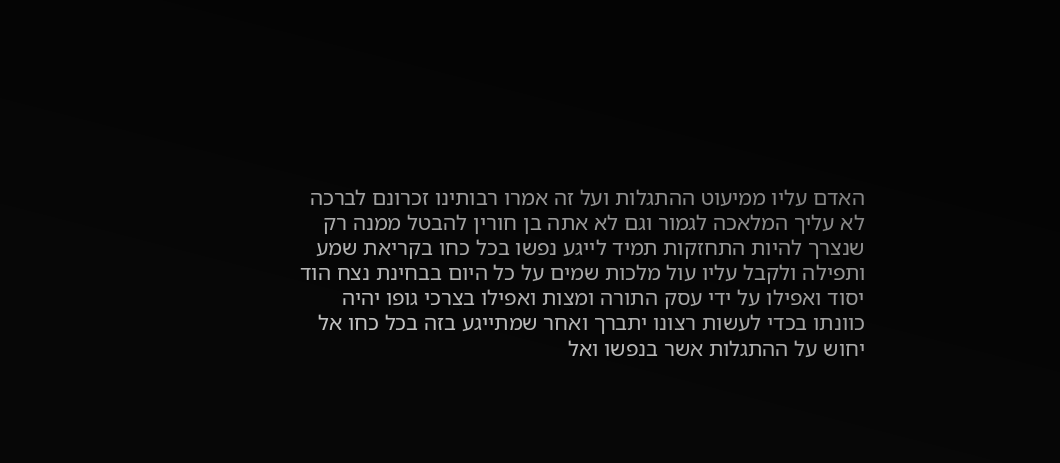האדם עליו ממיעוט ההתגלות ועל זה אמרו רבותינו זכרונם לברכה לא עליך המלאכה לגמור וגם לא אתה בן חורין להבטל ממנה רק שנצרך להיות התחזקות תמיד לייגע נפשו בכל כחו בקריאת שמע ותפילה ולקבל עליו עול מלכות שמים על כל היום בבחינת נצח הוד יסוד ואפילו על ידי עסק התורה ומצות ואפילו בצרכי גופו יהיה כוונתו בכדי לעשות רצונו יתברך ואחר שמתייגע בזה בכל כחו אל יחוש על ההתגלות אשר בנפשו ואל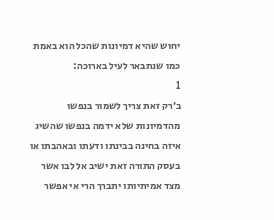יחוש שהיא דמיונות שהכל הוא באמת כמו שנתבאר לעיל בארוכה:
1
ב׳רק זאת צריך לשמור בנפשו מהדמיונות שלא ידמה בנפשו שהשיג איזה בחינה בבינתו ודעתו ובאהבתו או בעסק התורה זאת ישיב אל לבו אשר מצד אמיתיותו יתברך הרי אי אפשר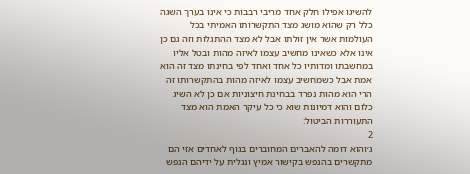להשיגו אפילו חלק אחד מריבי רבבות כי אינו בערך השגה כלל רק שהוא מושג מצד התקשרותו האמיתי בכל העולמות אשר אין זולתו אבל לא מצד ההתגלות וזה גם כן אינו אלא כשאינו מחשיב עצמו לאיזה מהות ובטל אליו במחשבתו ומדותיו כל אחד ואחד לפי בחינתו מצד זה הוא אמת אבל כשמחשיב עצמו לאיזה מהות בהתקשרותו זה הרי הוא מהות נפרד בבחינת חיצוניות אם כן לא השיג כלום והוא דמיונות שוא כי כל עיקר האמת הוא מצד התעוררות הביטול:
2
ג׳והוא דומה להאברים המחוברים בגוף לאחדים אזי הם מתקשרים בהנפש בקישור אמיץ ונגלית על ידיהם הנפש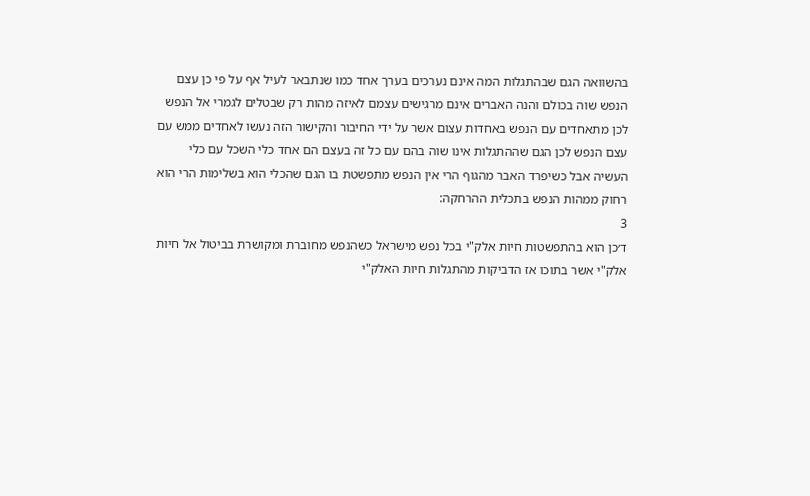בהשוואה הגם שבהתגלות המה אינם נערכים בערך אחד כמו שנתבאר לעיל אף על פי כן עצם הנפש שוה בכולם והנה האברים אינם מרגישים עצמם לאיזה מהות רק שבטלים לגמרי אל הנפש לכן מתאחדים עם הנפש באחדות עצום אשר על ידי החיבור והקישור הזה נעשו לאחדים ממש עם עצם הנפש לכן הגם שההתגלות אינו שוה בהם עם כל זה בעצם הם אחד כלי השכל עם כלי העשיה אבל כשיפרד האבר מהגוף הרי אין הנפש מתפשטת בו הגם שהכלי הוא בשלימות הרי הוא רחוק ממהות הנפש בתכלית ההרחקה:
3
ד׳כן הוא בהתפשטות חיות אלק"י בכל נפש מישראל כשהנפש מחוברת ומקושרת בביטול אל חיות אלק"י אשר בתוכו אז הדביקות מהתגלות חיות האלק"י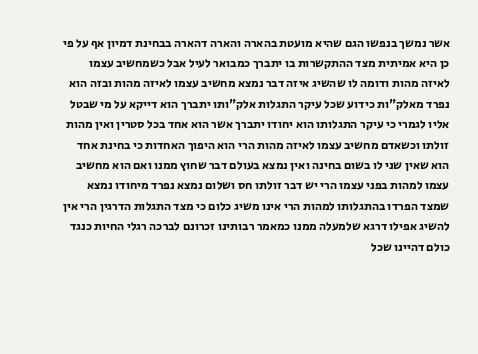אשר נמשך בנפשו הגם שהיא מועטת בהארה והארה דהארה בבחינת דמיון אף על פי כן היא אמיתית מצד ההתקשרות בו יתברך כמבואר לעיל אבל כשמחשיב עצמו לאיזה מהות ודומה לו שהשיג איזה דבר נמצא מחשיב עצמו לאיזה מהות ובזה הוא נפרד מאלק"ות כידוע שכל עיקר התגלות אלק"ותו יתברך הוא דייקא על מי שבטל אליו לגמרי כי עיקר התגלותו הוא יחודו יתברך אשר הוא אחד בכל סטרין ואין מהות זולתו וכשאדם מחשיב עצמו לאיזה מהות הרי הוא היפוך האחדות כי בחינת אחד הוא שאין שני לו בשום בחינה ואין נמצא בעולם דבר שחוץ ממנו ואם הוא מחשיב עצמו למהות בפני עצמו הרי יש דבר זולתו חס ושלום נמצא נפרד מיחודו נמצא שמצד הפרדו בהתגלותו למהות הרי אינו משיג כלום כי מצד התגלות הדרגין הרי אין להשיג אפילו דרגא שלמעלה ממנו כמאמר רבותינו זכרונם לברכה רגלי החיות כנגד כולם דהיינו שכל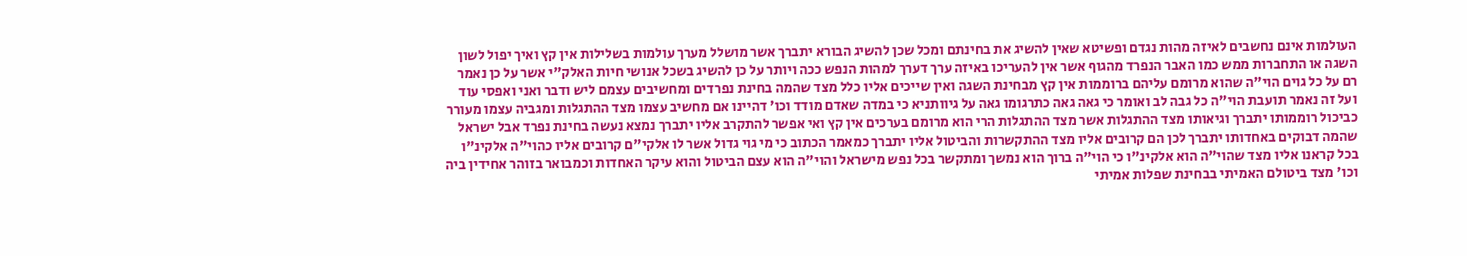העולמות אינם נחשבים לאיזה מהות נגדם ופשיטא שאין להשיג את בחינתם ומכל שכן להשיג הבורא יתברך אשר מושלל מערך עולמות בשלילות אין קץ ואיך יפול לשון השגה או התחברות ממש כמו האבר הנפרד מהגוף אשר אין להעריכו באיזה ערך דערך למהות הנפש ככה ויותר על כן להשיג בשכל אנושי חיות האלק"י אשר על כן נאמר רם על כל גוים הוי"ה שהוא מרומם עליהם ברוממות אין קץ מבחינת השגה ואין שייכים אליו כלל מצד שהמה בחינת נפרדים ומחשיבים עצמם ליש ודבר ואני ואפסי עוד ועל זה נאמר תועבת הוי"ה כל גבה לב ואומר כי גאה גאה כתרגומו גאה על גיוותניא כי במדה שאדם מודד וכו' דהיינו אם מחשיב עצמו מצד ההתגלות ומגביה עצמו מעורר כביכול רוממותו יתברך וגיאותו מצד ההתגלות אשר מצד ההתגלות הרי הוא מרומם בערכים אין קץ ואי אפשר להתקרב אליו יתברך נמצא נעשה בחינת נפרד אבל ישראל שהמה דבוקים באחדותו יתברך לכן הם קרובים אליו מצד ההתקשרות והביטול אליו יתברך כמאמר הכתוב כי מי גוי גדול אשר לו אלקי"ם קרובים אליו כהוי"ה אלקינ"ו בכל קראנו אליו מצד שהוי"ה הוא אלקינ"ו כי הוי"ה ברוך הוא נמשך ומתקשר בכל נפש מישראל והוי"ה הוא עצם הביטול והוא עיקר האחדות וכמבואר בזוהר אחידין ביה וכו' מצד ביטולם האמיתי בבחינת שפלות אמיתי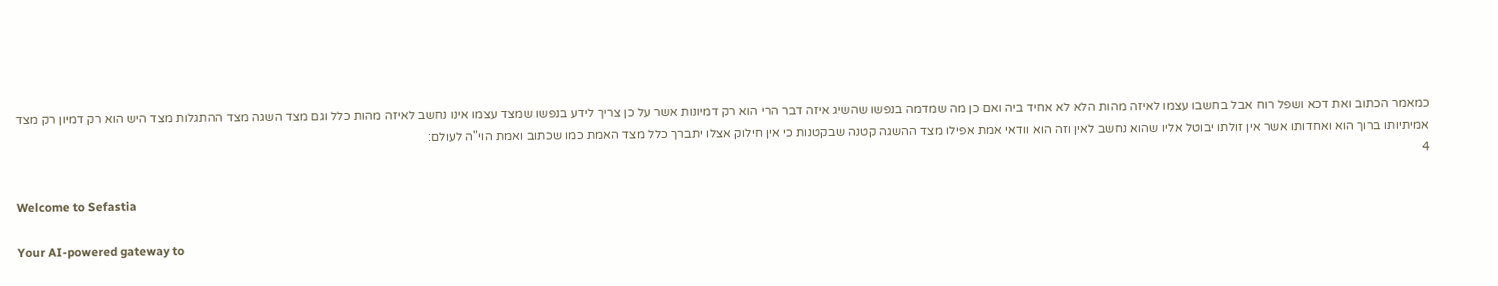כמאמר הכתוב ואת דכא ושפל רוח אבל בחשבו עצמו לאיזה מהות הלא לא אחיד ביה ואם כן מה שמדמה בנפשו שהשיג איזה דבר הרי הוא רק דמיונות אשר על כן צריך לידע בנפשו שמצד עצמו אינו נחשב לאיזה מהות כלל וגם מצד השגה מצד ההתגלות מצד היש הוא רק דמיון רק מצד אמיתיותו ברוך הוא ואחדותו אשר אין זולתו יבוטל אליו שהוא נחשב לאין וזה הוא וודאי אמת אפילו מצד ההשגה קטנה שבקטנות כי אין חילוק אצלו יתברך כלל מצד האמת כמו שכתוב ואמת הוי"ה לעולם:
4

Welcome to Sefastia

Your AI-powered gateway to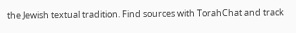the Jewish textual tradition. Find sources with TorahChat and track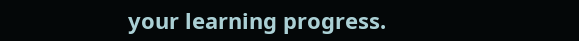your learning progress.